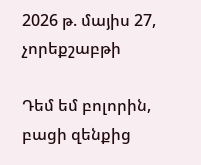2026 թ. մայիս 27, չորեքշաբթի

Դեմ եմ բոլորին, բացի զենքից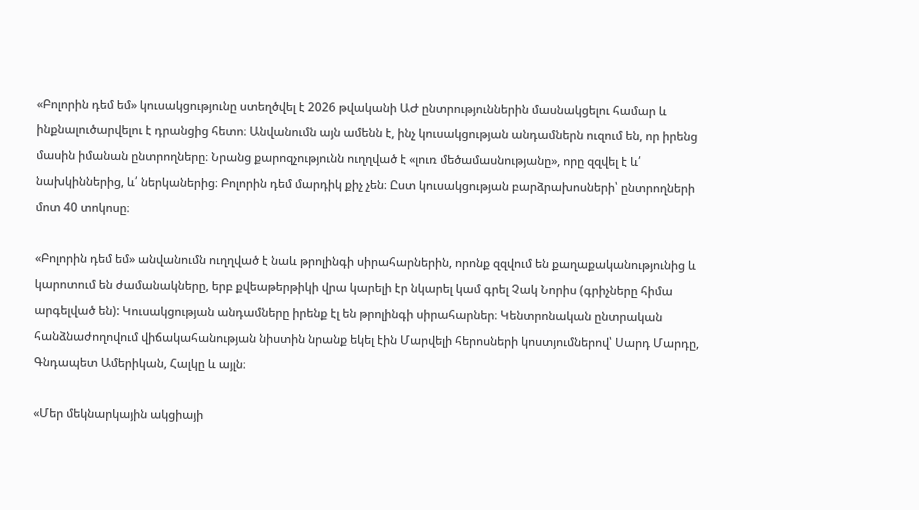«Բոլորին դեմ եմ» կուսակցությունը ստեղծվել է 2026 թվականի ԱԺ ընտրություններին մասնակցելու համար և ինքնալուծարվելու է դրանցից հետո։ Անվանումն այն ամենն է, ինչ կուսակցության անդամներն ուզում են, որ իրենց մասին իմանան ընտրողները։ Նրանց քարոզչությունն ուղղված է «լուռ մեծամասնությանը», որը զզվել է և՛ նախկիններից, և՛ ներկաներից։ Բոլորին դեմ մարդիկ քիչ չեն։ Ըստ կուսակցության բարձրախոսների՝ ընտրողների մոտ 40 տոկոսը։

«Բոլորին դեմ եմ» անվանումն ուղղված է նաև թրոլինգի սիրահարներին, որոնք զզվում են քաղաքականությունից և կարոտում են ժամանակները, երբ քվեաթերթիկի վրա կարելի էր նկարել կամ գրել Չակ Նորիս (գրիչները հիմա արգելված են): Կուսակցության անդամները իրենք էլ են թրոլինգի սիրահարներ։ Կենտրոնական ընտրական հանձնաժողովում վիճակահանության նիստին նրանք եկել էին Մարվելի հերոսների կոստյումներով՝ Սարդ Մարդը, Գնդապետ Ամերիկան, Հալկը և այլն։

«Մեր մեկնարկային ակցիայի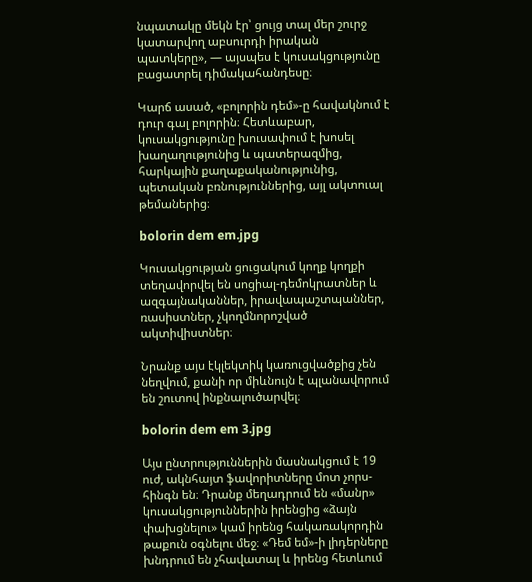նպատակը մեկն էր՝ ցույց տալ մեր շուրջ կատարվող աբսուրդի իրական պատկերը», — այսպես է կուսակցությունը բացատրել դիմակահանդեսը։

Կարճ ասած, «բոլորին դեմ»-ը հավակնում է դուր գալ բոլորին։ Հետևաբար, կուսակցությունը խուսափում է խոսել խաղաղությունից և պատերազմից, հարկային քաղաքականությունից, պետական բռնություններից, այլ ակտուալ թեմաներից։

bolorin dem em.jpg

Կուսակցության ցուցակում կողք կողքի տեղավորվել են սոցիալ-դեմոկրատներ և ազգայնականներ, իրավապաշտպաններ, ռասիստներ, չկողմնորոշված ակտիվիստներ։

Նրանք այս էկլեկտիկ կառուցվածքից չեն նեղվում, քանի որ միևնույն է պլանավորում են շուտով ինքնալուծարվել։

bolorin dem em 3.jpg

Այս ընտրություններին մասնակցում է 19 ուժ, ակնհայտ ֆավորիտները մոտ չորս-հինգն են։ Դրանք մեղադրում են «մանր» կուսակցություններին իրենցից «ձայն փախցնելու» կամ իրենց հակառակորդին թաքուն օգնելու մեջ։ «Դեմ եմ»-ի լիդերները խնդրում են չհավատալ և իրենց հետևում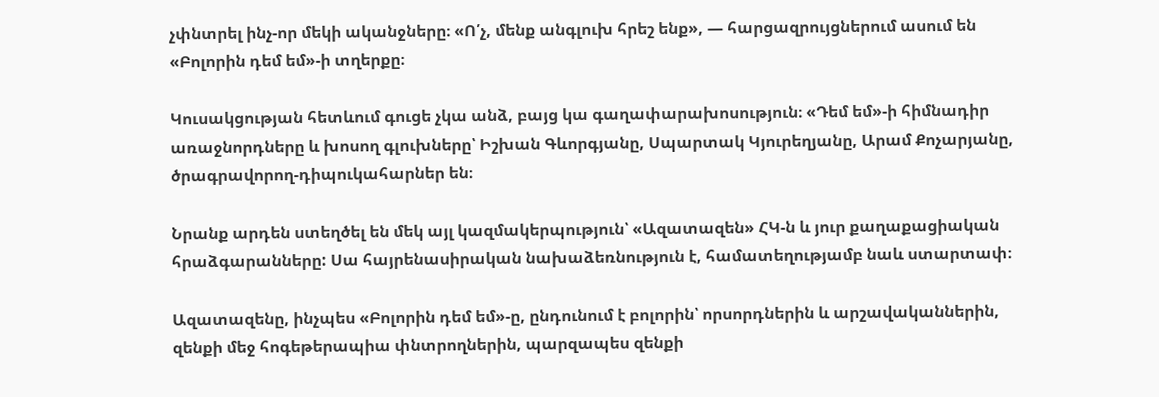չփնտրել ինչ-որ մեկի ականջները։ «Ո՛չ, մենք անգլուխ հրեշ ենք», — հարցազրույցներում ասում են «Բոլորին դեմ եմ»-ի տղերքը։

Կուսակցության հետևում գուցե չկա անձ, բայց կա գաղափարախոսություն։ «Դեմ եմ»-ի հիմնադիր առաջնորդները և խոսող գլուխները՝ Իշխան Գևորգյանը, Սպարտակ Կյուրեղյանը, Արամ Քոչարյանը, ծրագրավորող-դիպուկահարներ են։

Նրանք արդեն ստեղծել են մեկ այլ կազմակերպություն՝ «Ազատազեն» ՀԿ-ն և յուր քաղաքացիական հրաձգարանները: Սա հայրենասիրական նախաձեռնություն է, համատեղությամբ նաև ստարտափ։

Ազատազենը, ինչպես «Բոլորին դեմ եմ»-ը, ընդունում է բոլորին՝ որսորդներին և արշավականներին, զենքի մեջ հոգեթերապիա փնտրողներին, պարզապես զենքի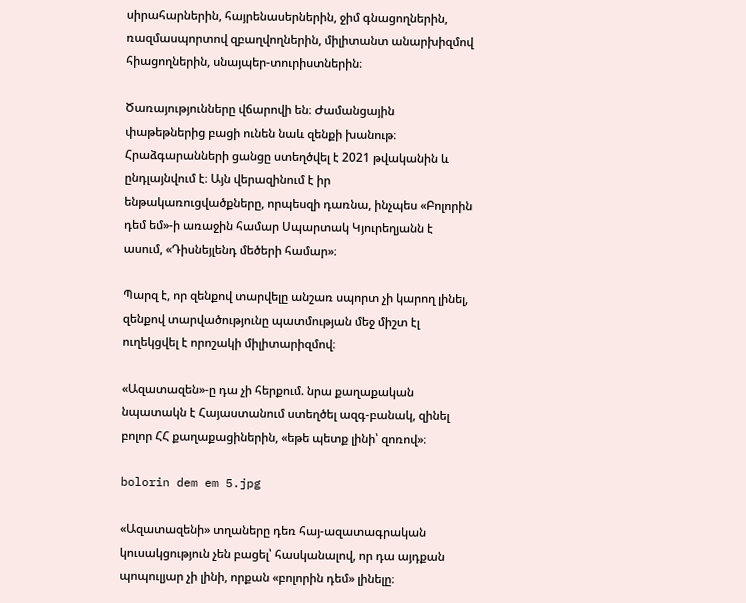սիրահարներին, հայրենասերներին, ջիմ գնացողներին, ռազմասպորտով զբաղվողներին, միլիտանտ անարխիզմով հիացողներին, սնայպեր-տուրիստներին։

Ծառայությունները վճարովի են։ Ժամանցային փաթեթներից բացի ունեն նաև զենքի խանութ։ Հրաձգարանների ցանցը ստեղծվել է 2021 թվականին և ընդլայնվում է։ Այն վերազինում է իր ենթակառուցվածքները, որպեսզի դառնա, ինչպես «Բոլորին դեմ եմ»-ի առաջին համար Սպարտակ Կյուրեղյանն է ասում, «Դիսնեյլենդ մեծերի համար»։

Պարզ է, որ զենքով տարվելը անշառ սպորտ չի կարող լինել, զենքով տարվածությունը պատմության մեջ միշտ էլ ուղեկցվել է որոշակի միլիտարիզմով։

«Ազատազեն»-ը դա չի հերքում. նրա քաղաքական նպատակն է Հայաստանում ստեղծել ազգ-բանակ, զինել բոլոր ՀՀ քաղաքացիներին, «եթե պետք լինի՝ զոռով»։

bolorin dem em 5.jpg

«Ազատազենի» տղաները դեռ հայ-ազատագրական կուսակցություն չեն բացել՝ հասկանալով, որ դա այդքան պոպուլյար չի լինի, որքան «բոլորին դեմ» լինելը։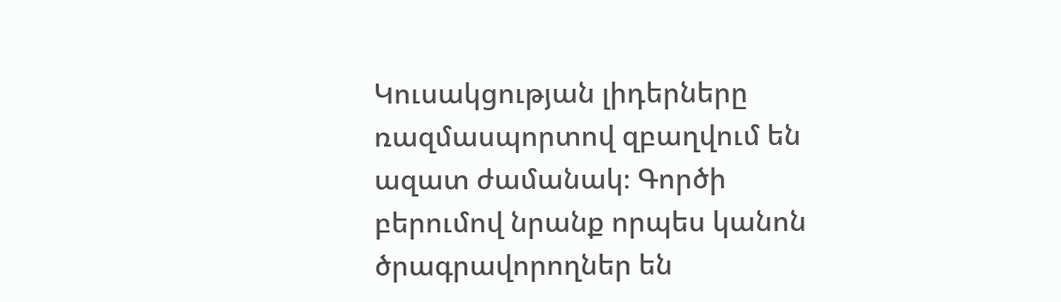Կուսակցության լիդերները ռազմասպորտով զբաղվում են ազատ ժամանակ։ Գործի բերումով նրանք որպես կանոն ծրագրավորողներ են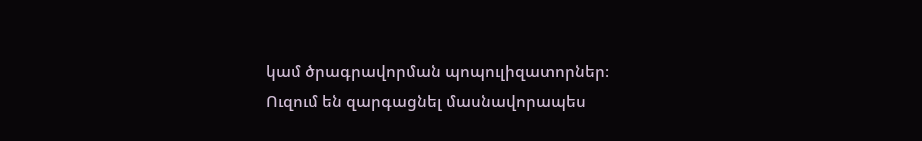կամ ծրագրավորման պոպուլիզատորներ։ Ուզում են զարգացնել մասնավորապես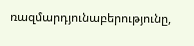ռազմարդյունաբերությունը,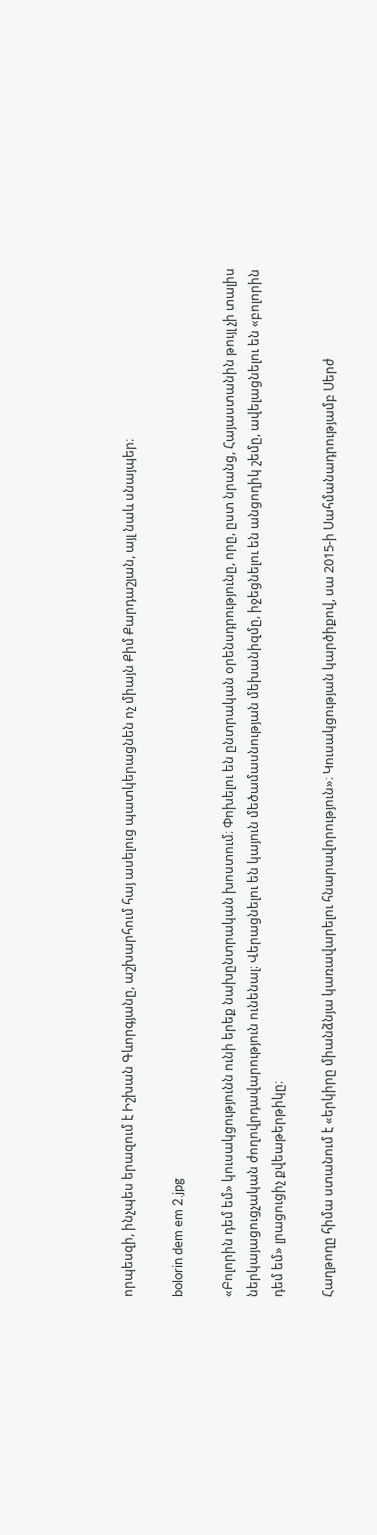որպեսզի, ինչպես երազում է Իշխան Գևորգյանը, աշխարհում հայ ասելուց պատկերացնեն ոչ միայն Քիմ Քարդաշյան, այլ նաև սնայպեր։

bolorin dem em 2.jpg

«Բոլորին դեմ եմ» կուսակցությունն ունի երեք նախընտրական խոստում։ Փոխելու են ընտրական օրենսդրությունը, որը, ըստ նրանց, Հայաստանին թույլ չի տալիս ներկայացուցչական ժողովրդավարություն ունենալ։ Վերացնելու են կայուն մեծամասնության մեխանիզմը, իջեցնելու են անցողիկ շեմը, ավելացնելու են «բոլորին դեմ եմ» լրացուցիչ քվեաթերթիկը։

Հաղթողը հիմա ստանում է «երկիրը միանձնյա կառավարելու հնարավորություն»։ Կուսակցության կարծիքով, սա 2015-ի Սահմանադրությամբ Սերժ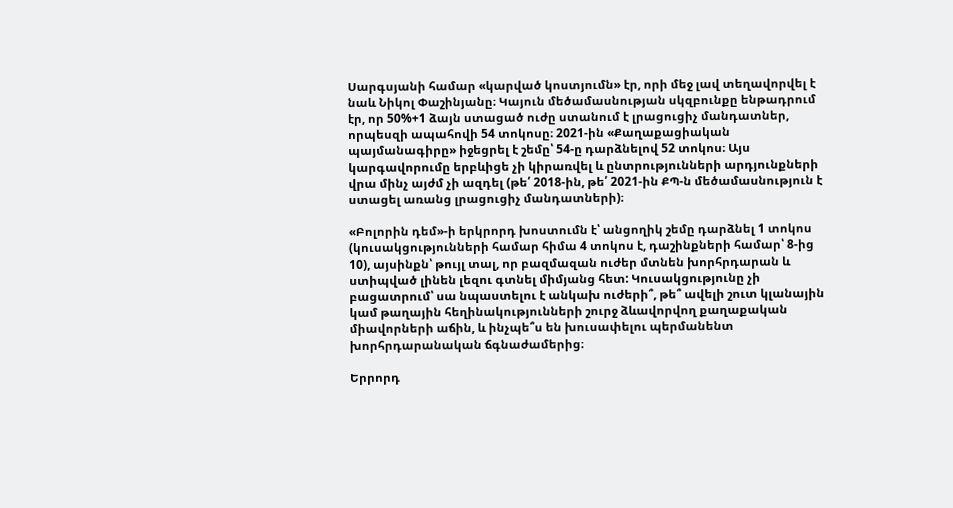Սարգսյանի համար «կարված կոստյումն» էր, որի մեջ լավ տեղավորվել է նաև Նիկոլ Փաշինյանը։ Կայուն մեծամասնության սկզբունքը ենթադրում էր, որ 50%+1 ձայն ստացած ուժը ստանում է լրացուցիչ մանդատներ, որպեսզի ապահովի 54 տոկոսը։ 2021-ին «Քաղաքացիական պայմանագիրը» իջեցրել է շեմը՝ 54-ը դարձնելով 52 տոկոս։ Այս կարգավորումը երբևիցե չի կիրառվել և ընտրությունների արդյունքների վրա մինչ այժմ չի ազդել (թե՛ 2018-ին, թե՛ 2021-ին ՔՊ-ն մեծամասնություն է ստացել առանց լրացուցիչ մանդատների)։

«Բոլորին դեմ»-ի երկրորդ խոստումն է՝ անցողիկ շեմը դարձնել 1 տոկոս (կուսակցությունների համար հիմա 4 տոկոս է, դաշինքների համար՝ 8-ից 10), այսինքն՝ թույլ տալ, որ բազմազան ուժեր մտնեն խորհրդարան և ստիպված լինեն լեզու գտնել միմյանց հետ: Կուսակցությունը չի բացատրում՝ սա նպաստելու է անկախ ուժերի՞, թե՞ ավելի շուտ կլանային կամ թաղային հեղինակությունների շուրջ ձևավորվող քաղաքական միավորների աճին, և ինչպե՞ս են խուսափելու պերմանենտ խորհրդարանական ճգնաժամերից։

Երրորդ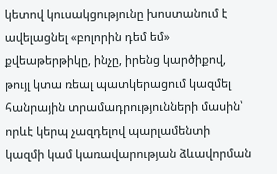կետով կուսակցությունը խոստանում է ավելացնել «բոլորին դեմ եմ» քվեաթերթիկը, ինչը, իրենց կարծիքով, թույլ կտա ռեալ պատկերացում կազմել հանրային տրամադրությունների մասին՝ որևէ կերպ չազդելով պարլամենտի կազմի կամ կառավարության ձևավորման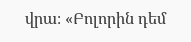վրա։ «Բոլորին դեմ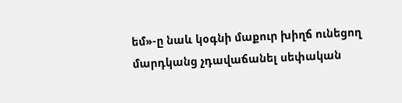եմ»-ը նաև կօգնի մաքուր խիղճ ունեցող մարդկանց չդավաճանել սեփական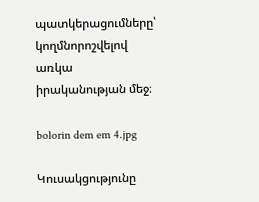պատկերացումները՝ կողմնորոշվելով առկա իրականության մեջ։

bolorin dem em 4.jpg

Կուսակցությունը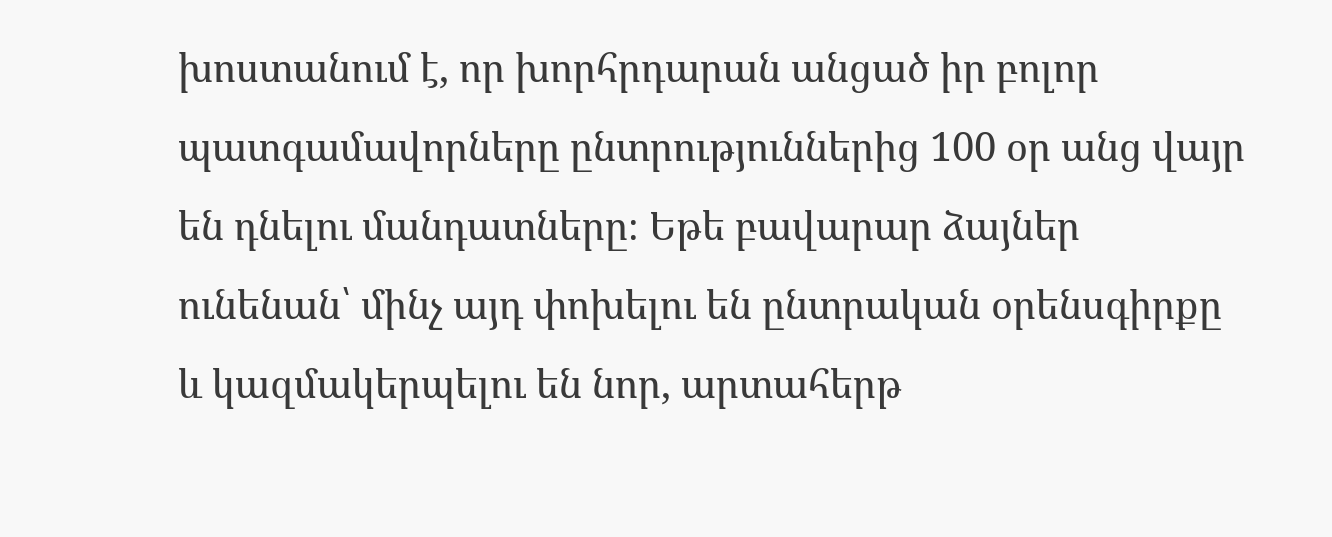խոստանում է, որ խորհրդարան անցած իր բոլոր պատգամավորները ընտրություններից 100 օր անց վայր են դնելու մանդատները։ Եթե բավարար ձայներ ունենան՝ մինչ այդ փոխելու են ընտրական օրենսգիրքը և կազմակերպելու են նոր, արտահերթ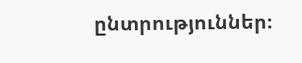ընտրություններ։